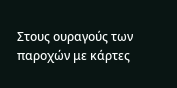Στους ουραγούς των παροχών με κάρτες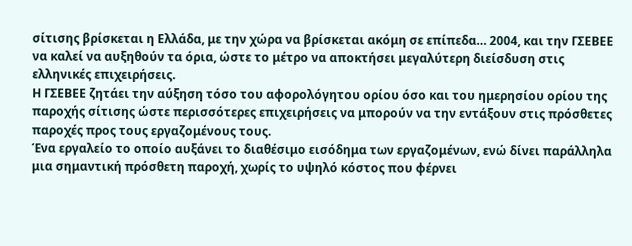σίτισης βρίσκεται η Ελλάδα, με την χώρα να βρίσκεται ακόμη σε επίπεδα… 2004, και την ΓΣΕΒΕΕ να καλεί να αυξηθούν τα όρια, ώστε το μέτρο να αποκτήσει μεγαλύτερη διείσδυση στις ελληνικές επιχειρήσεις.
Η ΓΣΕΒΕΕ ζητάει την αύξηση τόσο του αφορολόγητου ορίου όσο και του ημερησίου ορίου της παροχής σίτισης ώστε περισσότερες επιχειρήσεις να μπορούν να την εντάξουν στις πρόσθετες παροχές προς τους εργαζομένους τους.
Ένα εργαλείο το οποίο αυξάνει το διαθέσιμο εισόδημα των εργαζομένων, ενώ δίνει παράλληλα μια σημαντική πρόσθετη παροχή, χωρίς το υψηλό κόστος που φέρνει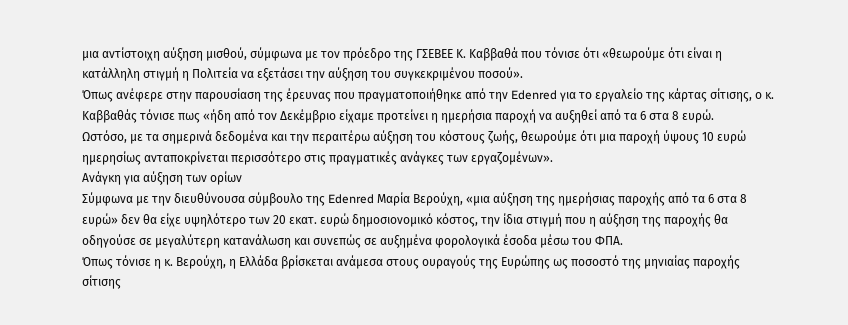μια αντίστοιχη αύξηση μισθού, σύμφωνα με τον πρόεδρο της ΓΣΕΒΕΕ Κ. Καββαθά που τόνισε ότι «θεωρούμε ότι είναι η κατάλληλη στιγμή η Πολιτεία να εξετάσει την αύξηση του συγκεκριμένου ποσού».
Όπως ανέφερε στην παρουσίαση της έρευνας που πραγματοποιήθηκε από την Edenred για το εργαλείο της κάρτας σίτισης, ο κ. Καββαθάς τόνισε πως «ήδη από τον Δεκέμβριο είχαμε προτείνει η ημερήσια παροχή να αυξηθεί από τα 6 στα 8 ευρώ.
Ωστόσο, με τα σημερινά δεδομένα και την περαιτέρω αύξηση του κόστους ζωής, θεωρούμε ότι μια παροχή ύψους 10 ευρώ ημερησίως ανταποκρίνεται περισσότερο στις πραγματικές ανάγκες των εργαζομένων».
Ανάγκη για αύξηση των ορίων
Σύμφωνα με την διευθύνουσα σύμβουλο της Edenred Μαρία Βερούχη, «μια αύξηση της ημερήσιας παροχής από τα 6 στα 8 ευρώ» δεν θα είχε υψηλότερο των 20 εκατ. ευρώ δημοσιονομικό κόστος, την ίδια στιγμή που η αύξηση της παροχής θα οδηγούσε σε μεγαλύτερη κατανάλωση και συνεπώς σε αυξημένα φορολογικά έσοδα μέσω του ΦΠΑ.
Όπως τόνισε η κ. Βερούχη, η Ελλάδα βρίσκεται ανάμεσα στους ουραγούς της Ευρώπης ως ποσοστό της μηνιαίας παροχής σίτισης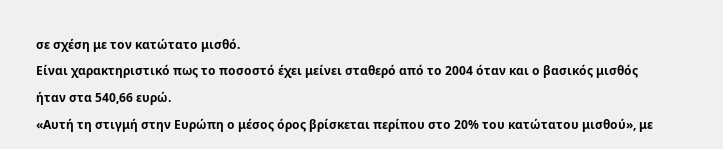σε σχέση με τον κατώτατο μισθό.
Είναι χαρακτηριστικό πως το ποσοστό έχει μείνει σταθερό από το 2004 όταν και ο βασικός μισθός ήταν στα 540,66 ευρώ.
«Αυτή τη στιγμή στην Ευρώπη ο μέσος όρος βρίσκεται περίπου στο 20% του κατώτατου μισθού», με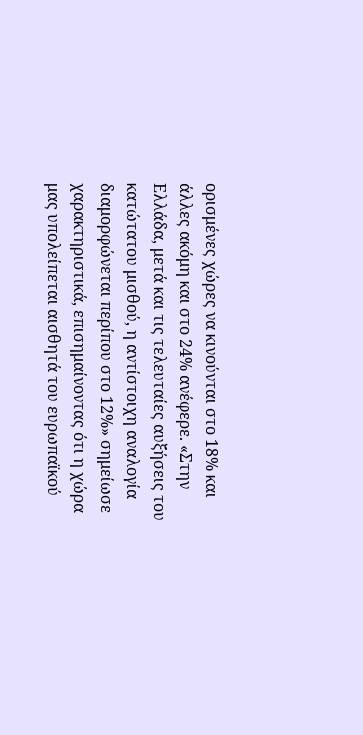ορισμένες χώρες να κινούνται στο 18% και άλλες ακόμη και στο 24% ανέφερε. «Στην Ελλάδα, μετά και τις τελευταίες αυξήσεις του κατώτατου μισθού, η αντίστοιχη αναλογία διαμορφώνεται περίπου στο 12%» σημείωσε χαρακτηριστικά, επισημαίνοντας ότι η χώρα μας υπολείπεται αισθητά του ευρωπαϊκού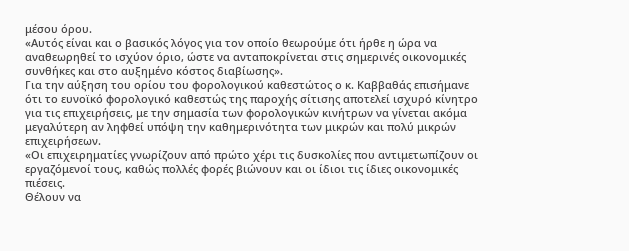μέσου όρου.
«Αυτός είναι και ο βασικός λόγος για τον οποίο θεωρούμε ότι ήρθε η ώρα να αναθεωρηθεί το ισχύον όριο, ώστε να ανταποκρίνεται στις σημερινές οικονομικές συνθήκες και στο αυξημένο κόστος διαβίωσης».
Για την αύξηση του ορίου του φορολογικού καθεστώτος ο κ. Καββαθάς επισήμανε ότι το ευνοϊκό φορολογικό καθεστώς της παροχής σίτισης αποτελεί ισχυρό κίνητρο για τις επιχειρήσεις, με την σημασία των φορολογικών κινήτρων να γίνεται ακόμα μεγαλύτερη αν ληφθεί υπόψη την καθημερινότητα των μικρών και πολύ μικρών επιχειρήσεων.
«Οι επιχειρηματίες γνωρίζουν από πρώτο χέρι τις δυσκολίες που αντιμετωπίζουν οι εργαζόμενοί τους, καθώς πολλές φορές βιώνουν και οι ίδιοι τις ίδιες οικονομικές πιέσεις.
Θέλουν να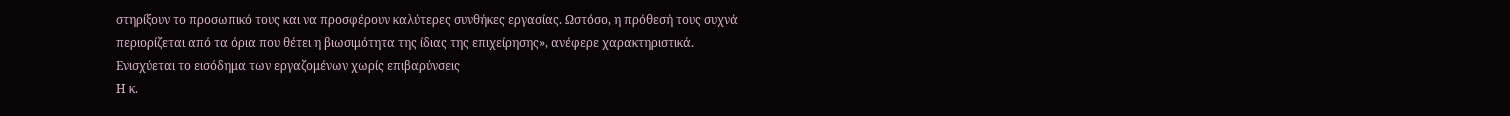στηρίξουν το προσωπικό τους και να προσφέρουν καλύτερες συνθήκες εργασίας. Ωστόσο, η πρόθεσή τους συχνά περιορίζεται από τα όρια που θέτει η βιωσιμότητα της ίδιας της επιχείρησης», ανέφερε χαρακτηριστικά.
Ενισχύεται το εισόδημα των εργαζομένων χωρίς επιβαρύνσεις
Η κ.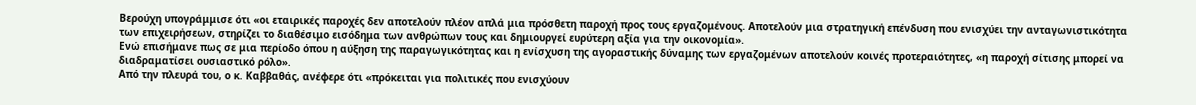Βερούχη υπογράμμισε ότι «οι εταιρικές παροχές δεν αποτελούν πλέον απλά μια πρόσθετη παροχή προς τους εργαζομένους. Αποτελούν μια στρατηγική επένδυση που ενισχύει την ανταγωνιστικότητα των επιχειρήσεων, στηρίζει το διαθέσιμο εισόδημα των ανθρώπων τους και δημιουργεί ευρύτερη αξία για την οικονομία».
Ενώ επισήμανε πως σε μια περίοδο όπου η αύξηση της παραγωγικότητας και η ενίσχυση της αγοραστικής δύναμης των εργαζομένων αποτελούν κοινές προτεραιότητες, «η παροχή σίτισης μπορεί να διαδραματίσει ουσιαστικό ρόλο».
Από την πλευρά του, ο κ. Καββαθάς, ανέφερε ότι «πρόκειται για πολιτικές που ενισχύουν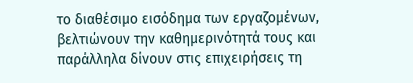το διαθέσιμο εισόδημα των εργαζομένων, βελτιώνουν την καθημερινότητά τους και παράλληλα δίνουν στις επιχειρήσεις τη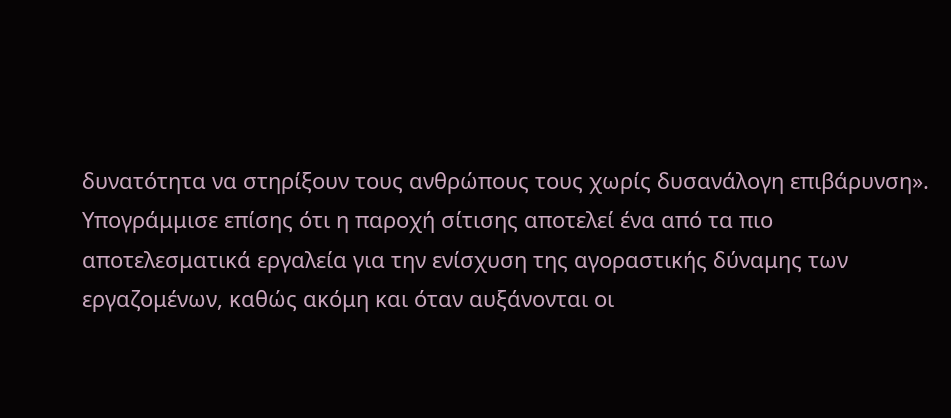δυνατότητα να στηρίξουν τους ανθρώπους τους χωρίς δυσανάλογη επιβάρυνση».
Υπογράμμισε επίσης ότι η παροχή σίτισης αποτελεί ένα από τα πιο αποτελεσματικά εργαλεία για την ενίσχυση της αγοραστικής δύναμης των εργαζομένων, καθώς ακόμη και όταν αυξάνονται οι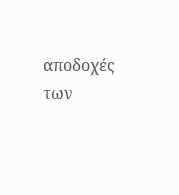αποδοχές των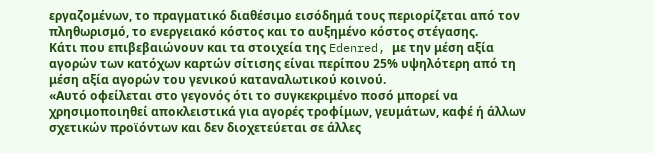εργαζομένων, το πραγματικό διαθέσιμο εισόδημά τους περιορίζεται από τον πληθωρισμό, το ενεργειακό κόστος και το αυξημένο κόστος στέγασης.
Κάτι που επιβεβαιώνουν και τα στοιχεία της Edenred, με την μέση αξία αγορών των κατόχων καρτών σίτισης είναι περίπου 25% υψηλότερη από τη μέση αξία αγορών του γενικού καταναλωτικού κοινού.
«Αυτό οφείλεται στο γεγονός ότι το συγκεκριμένο ποσό μπορεί να χρησιμοποιηθεί αποκλειστικά για αγορές τροφίμων, γευμάτων, καφέ ή άλλων σχετικών προϊόντων και δεν διοχετεύεται σε άλλες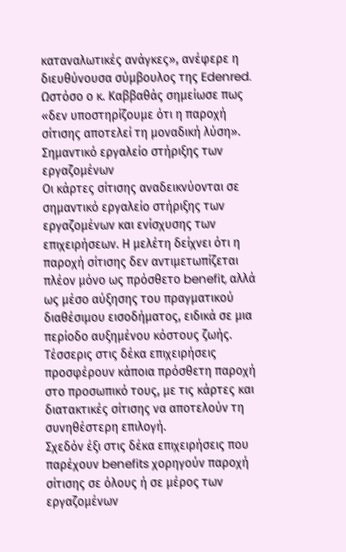καταναλωτικές ανάγκες», ανέφερε η διευθύνουσα σύμβουλος της Edenred.
Ωστόσο ο κ. Καββαθάς σημείωσε πως «δεν υποστηρίζουμε ότι η παροχή σίτισης αποτελεί τη μοναδική λύση».
Σημαντικό εργαλείο στήριξης των εργαζομένων
Οι κάρτες σίτισης αναδεικνύονται σε σημαντικό εργαλείο στήριξης των εργαζομένων και ενίσχυσης των επιχειρήσεων. Η μελέτη δείχνει ότι η παροχή σίτισης δεν αντιμετωπίζεται πλέον μόνο ως πρόσθετο benefit, αλλά ως μέσο αύξησης του πραγματικού διαθέσιμου εισοδήματος, ειδικά σε μια περίοδο αυξημένου κόστους ζωής.
Τέσσερις στις δέκα επιχειρήσεις προσφέρουν κάποια πρόσθετη παροχή στο προσωπικό τους, με τις κάρτες και διατακτικές σίτισης να αποτελούν τη συνηθέστερη επιλογή.
Σχεδόν έξι στις δέκα επιχειρήσεις που παρέχουν benefits χορηγούν παροχή σίτισης σε όλους ή σε μέρος των εργαζομένων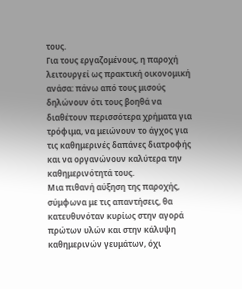τους.
Για τους εργαζομένους, η παροχή λειτουργεί ως πρακτική οικονομική ανάσα: πάνω από τους μισούς δηλώνουν ότι τους βοηθά να διαθέτουν περισσότερα χρήματα για τρόφιμα, να μειώνουν το άγχος για τις καθημερινές δαπάνες διατροφής και να οργανώνουν καλύτερα την καθημερινότητά τους.
Μια πιθανή αύξηση της παροχής, σύμφωνα με τις απαντήσεις, θα κατευθυνόταν κυρίως στην αγορά πρώτων υλών και στην κάλυψη καθημερινών γευμάτων, όχι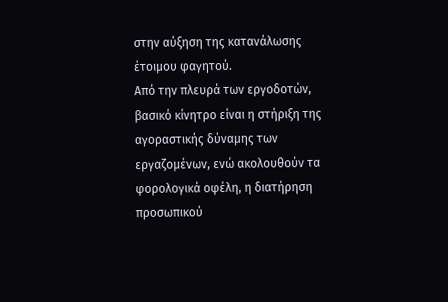στην αύξηση της κατανάλωσης έτοιμου φαγητού.
Από την πλευρά των εργοδοτών, βασικό κίνητρο είναι η στήριξη της αγοραστικής δύναμης των εργαζομένων, ενώ ακολουθούν τα φορολογικά οφέλη, η διατήρηση προσωπικού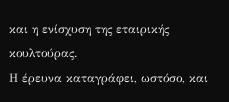και η ενίσχυση της εταιρικής κουλτούρας.
Η έρευνα καταγράφει, ωστόσο, και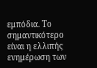εμπόδια. Το σημαντικότερο είναι η ελλιπής ενημέρωση των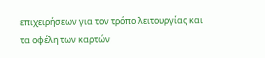επιχειρήσεων για τον τρόπο λειτουργίας και τα οφέλη των καρτών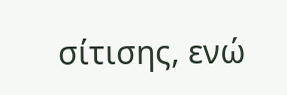σίτισης, ενώ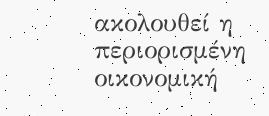ακολουθεί η περιορισμένη οικονομική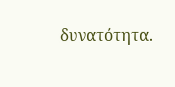δυνατότητα.